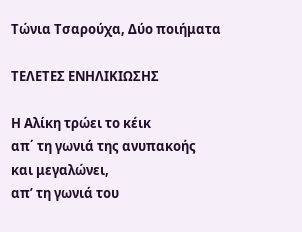Τώνια Τσαρούχα, Δύο ποιήματα

ΤΕΛΕΤΕΣ ΕΝΗΛΙΚΙΩΣΗΣ

Η Αλίκη τρώει το κέικ
απ΄ τη γωνιά της ανυπακοής
και μεγαλώνει,
απ’ τη γωνιά του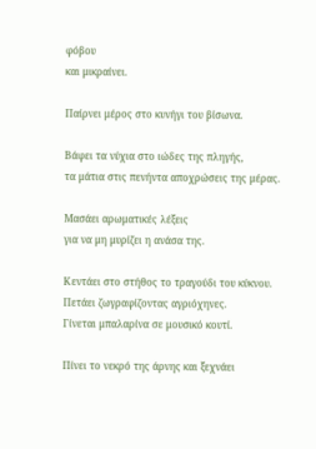φόβου
και μικραίνει.

Παίρνει μέρος στο κυνήγι του βίσωνα.

Βάφει τα νύχια στο ιώδες της πληγής,
τα μάτια στις πενήντα αποχρώσεις της μέρας.

Μασάει αρωματικές λέξεις
για να μη μυρίζει η ανάσα της.

Κεντάει στο στήθος το τραγούδι του κύκνου.
Πετάει ζωγραφίζοντας αγριόχηνες.
Γίνεται μπαλαρίνα σε μουσικό κουτί.

Πίνει το νεκρό της άρνης και ξεχνάει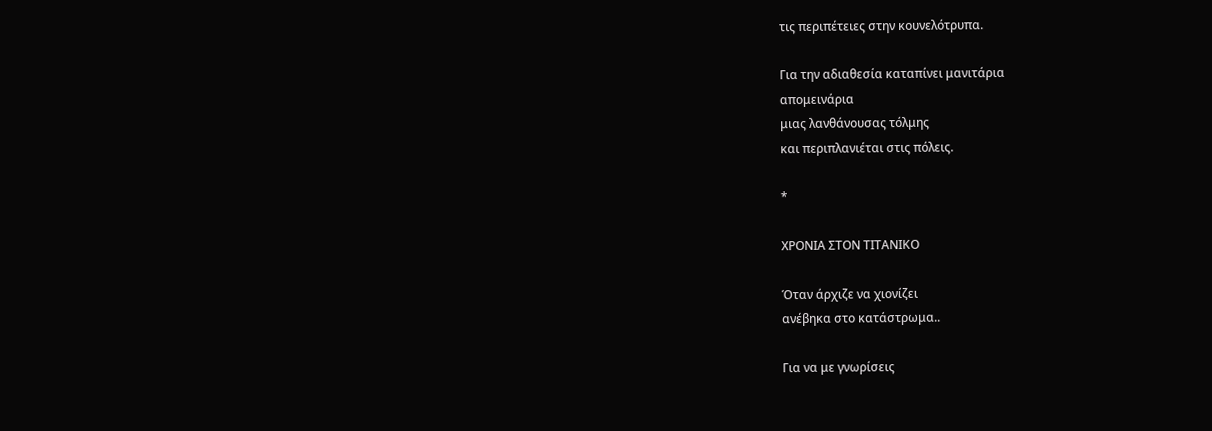τις περιπέτειες στην κουνελότρυπα.

Για την αδιαθεσία καταπίνει μανιτάρια
απομεινάρια
μιας λανθάνουσας τόλμης
και περιπλανιέται στις πόλεις.

*

ΧΡΟΝΙΑ ΣΤΟΝ ΤΙΤΑΝΙΚΟ

Όταν άρχιζε να χιονίζει
ανέβηκα στο κατάστρωμα..

Για να με γνωρίσεις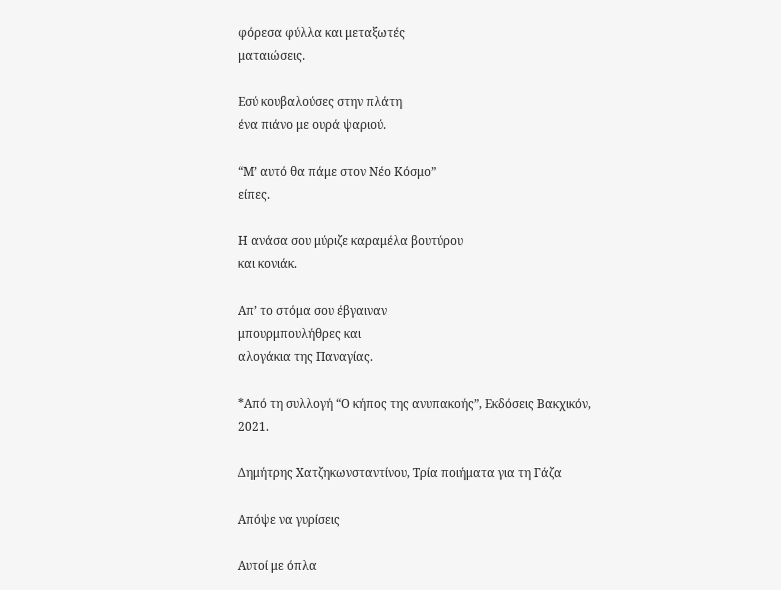φόρεσα φύλλα και μεταξωτές
ματαιώσεις.

Εσύ κουβαλούσες στην πλάτη
ένα πιάνο με ουρά ψαριού.

“Μ’ αυτό θα πάμε στον Νέο Κόσμο”
είπες.

Η ανάσα σου μύριζε καραμέλα βουτύρου
και κονιάκ.

Απ’ το στόμα σου έβγαιναν
μπουρμπουλήθρες και
αλογάκια της Παναγίας.

*Από τη συλλογή “Ο κήπος της ανυπακοής”, Εκδόσεις Βακχικόν, 2021.

Δημήτρης Χατζηκωνσταντίνου, Τρία ποιήματα για τη Γάζα

Απόψε να γυρίσεις

Αυτοί με όπλα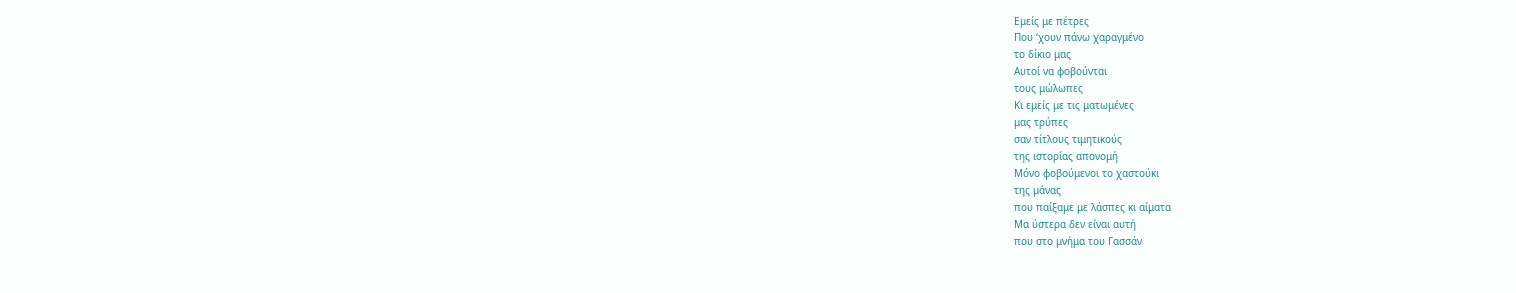Εμείς με πέτρες
Που ‘χουν πάνω χαραγμένο
το δίκιο μας
Αυτοί να φοβούνται
τους μώλωπες
Κι εμείς με τις ματωμένες
μας τρύπες
σαν τίτλους τιμητικούς
της ιστορίας απονομή
Μόνο φοβούμενοι το χαστούκι
της μάνας
που παίξαμε με λάσπες κι αίματα
Μα ύστερα δεν είναι αυτή
που στο μνήμα του Γασσάν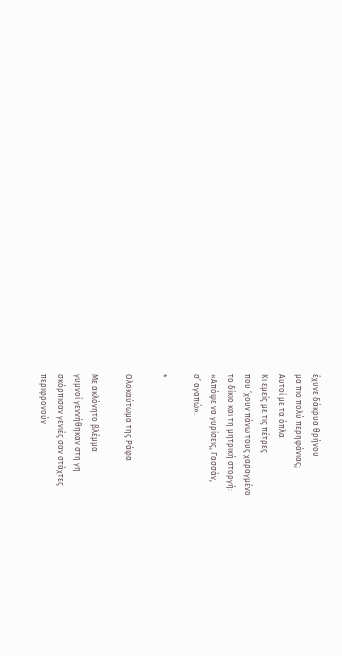έχυνε δάκρυα θρήνου
μα πιο πολύ περηφάνιας;
Αυτοί με τα όπλα
Κι εμείς με τις πέτρες
που ‘χουν πάνω τους χαραγμένο
το δίκιο και τη μητρική στοργή:
«Απόψε να γυρίσεις, Γασσάν,
σ’ αγαπώ».

*

Ολοκαύτωμα της Ράφα

Με ακλόνητο βλέμμα
γυμνοί γεννήθηκαν στη γη
σκόρπισαν γενιές σαν στάχτες
περιφρονούν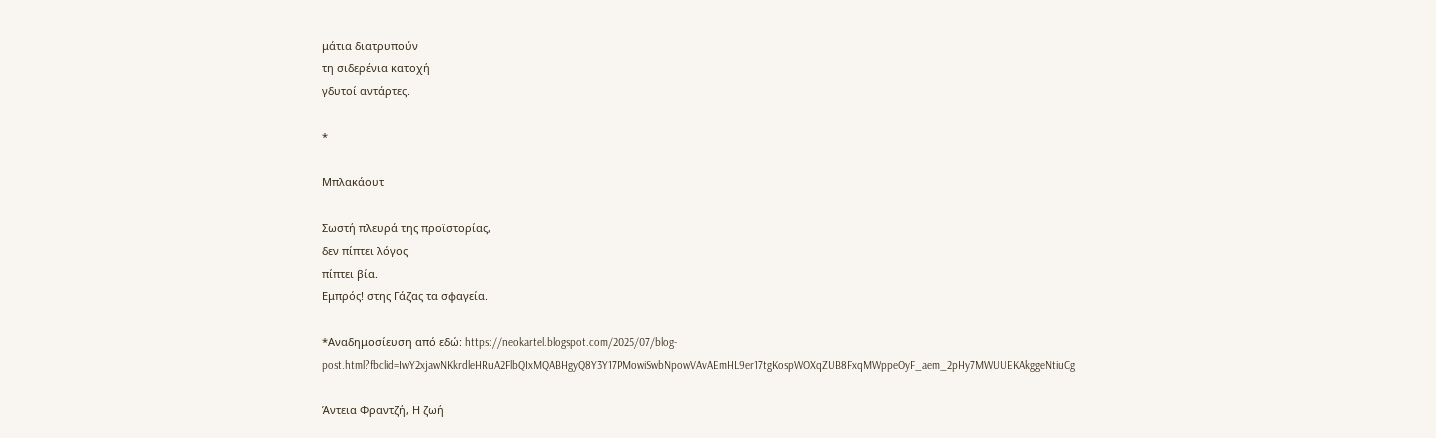μάτια διατρυπούν
τη σιδερένια κατοχή
γδυτοί αντάρτες.

*

Μπλακάουτ

Σωστή πλευρά της προϊστορίας,
δεν πίπτει λόγος
πίπτει βία.
Εμπρός! στης Γάζας τα σφαγεία.

*Αναδημοσίευση από εδώ: https://neokartel.blogspot.com/2025/07/blog-post.html?fbclid=IwY2xjawNKkrdleHRuA2FlbQIxMQABHgyQ8Y3Y17PMowiSwbNpowVAvAEmHL9er17tgKospWOXqZUB8FxqMWppeOyF_aem_2pHy7MWUUEKAkggeNtiuCg

Άντεια Φραντζή, Η ζωή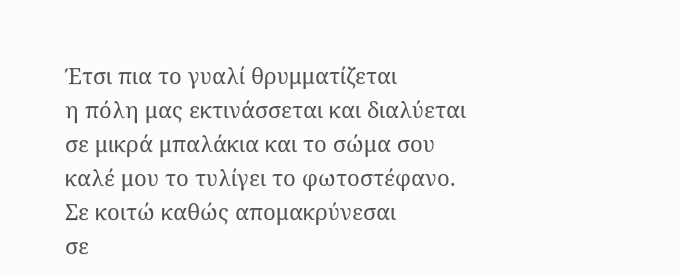Έτσι πια το γυαλί θρυμματίζεται
η πόλη μας εκτινάσσεται και διαλύεται
σε μικρά μπαλάκια και το σώμα σου
καλέ μου το τυλίγει το φωτοστέφανο.
Σε κοιτώ καθώς απομακρύνεσαι
σε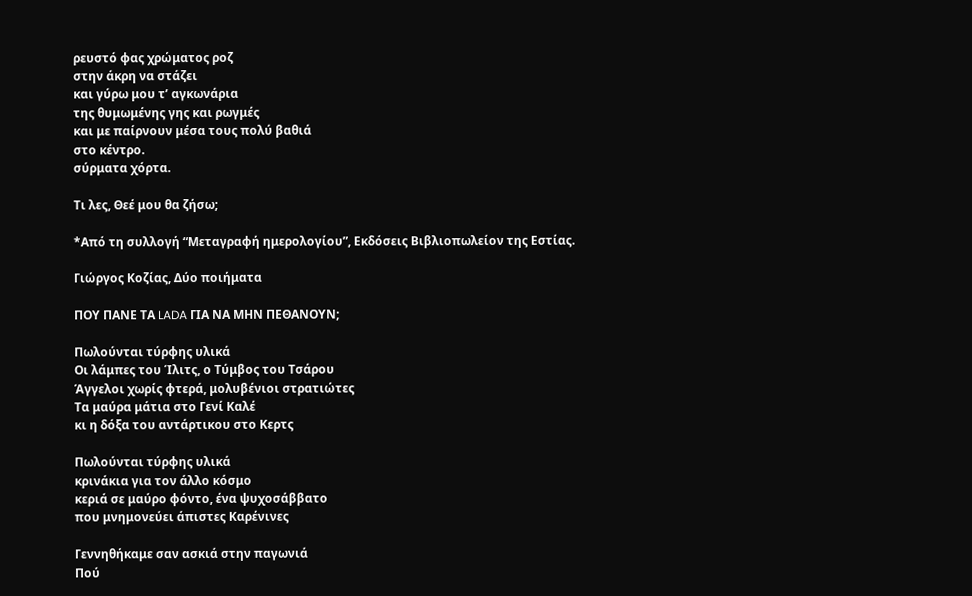ρευστό φας χρώματος ροζ
στην άκρη να στάζει
και γύρω μου τ’ αγκωνάρια
της θυμωμένης γης και ρωγμές
και με παίρνουν μέσα τους πολύ βαθιά
στο κέντρο.
σύρματα χόρτα.

Τι λες, Θεέ μου θα ζήσω;

*Από τη συλλογή “Μεταγραφή ημερολογίου”, Εκδόσεις Βιβλιοπωλείον της Εστίας.

Γιώργος Κοζίας, Δύο ποιήματα

ΠΟΥ ΠΑΝΕ ΤΑ LADA ΓΙΑ ΝΑ ΜΗΝ ΠΕΘΑΝΟΥΝ;

Πωλούνται τύρφης υλικά
Οι λάμπες του Ίλιτς, ο Τύμβος του Τσάρου
Άγγελοι χωρίς φτερά, μολυβένιοι στρατιώτες
Τα μαύρα μάτια στο Γενί Καλέ
κι η δόξα του αντάρτικου στο Κερτς

Πωλούνται τύρφης υλικά
κρινάκια για τον άλλο κόσμο
κεριά σε μαύρο φόντο, ένα ψυχοσάββατο
που μνημονεύει άπιστες Καρένινες

Γεννηθήκαμε σαν ασκιά στην παγωνιά
Πού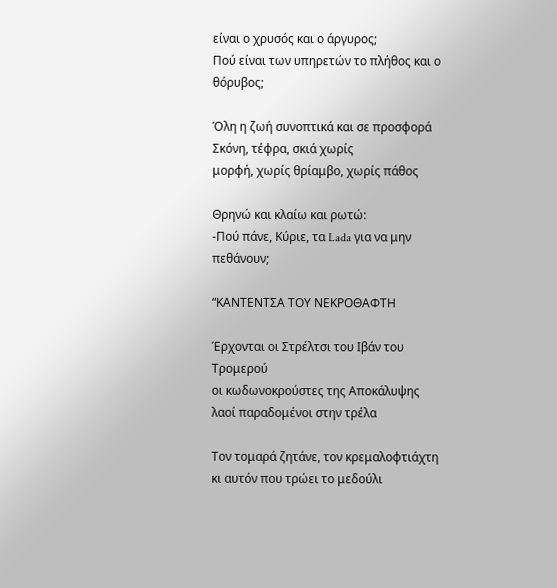είναι ο χρυσός και ο άργυρος;
Πού είναι των υπηρετών το πλήθος και ο θόρυβος;

Όλη η ζωή συνοπτικά και σε προσφορά
Σκόνη, τέφρα, σκιά χωρίς
μορφή, χωρίς θρίαμβο, χωρίς πάθος

Θρηνώ και κλαίω και ρωτώ:
-Πού πάνε, Κύριε, τα Lada για να μην πεθάνουν;

“ΚΑΝΤΕΝΤΣΑ ΤΟΥ ΝΕΚΡΟΘΑΦΤΗ

Έρχονται οι Στρέλτσι του Ιβάν του Τρομερού
οι κωδωνοκρούστες της Αποκάλυψης
λαοί παραδομένοι στην τρέλα

Τον τομαρά ζητάνε, τον κρεμαλοφτιάχτη
κι αυτόν που τρώει το μεδούλι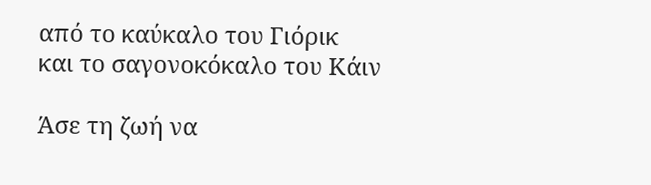από το καύκαλο του Γιόρικ
και το σαγονοκόκαλο του Κάιν

Άσε τη ζωή να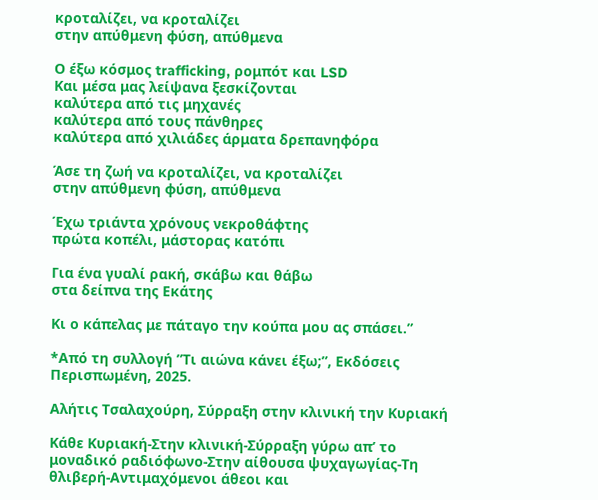κροταλίζει, να κροταλίζει
στην απύθμενη φύση, απύθμενα

Ο έξω κόσμος trafficking, ρομπότ και LSD
Και μέσα μας λείψανα ξεσκίζονται
καλύτερα από τις μηχανές
καλύτερα από τους πάνθηρες
καλύτερα από χιλιάδες άρματα δρεπανηφόρα

Άσε τη ζωή να κροταλίζει, να κροταλίζει
στην απύθμενη φύση, απύθμενα

Έχω τριάντα χρόνους νεκροθάφτης
πρώτα κοπέλι, μάστορας κατόπι

Για ένα γυαλί ρακή, σκάβω και θάβω
στα δείπνα της Εκάτης

Κι ο κάπελας με πάταγο την κούπα μου ας σπάσει.”

*Από τη συλλογή ”Τι αιώνα κάνει έξω;”, Εκδόσεις Περισπωμένη, 2025.

Αλήτις Τσαλαχούρη, Σύρραξη στην κλινική την Κυριακή

Κάθε Κυριακή-Στην κλινική-Σύρραξη γύρω απ’ το μοναδικό ραδιόφωνο-Στην αίθουσα ψυχαγωγίας-Τη θλιβερή-Αντιμαχόμενοι άθεοι και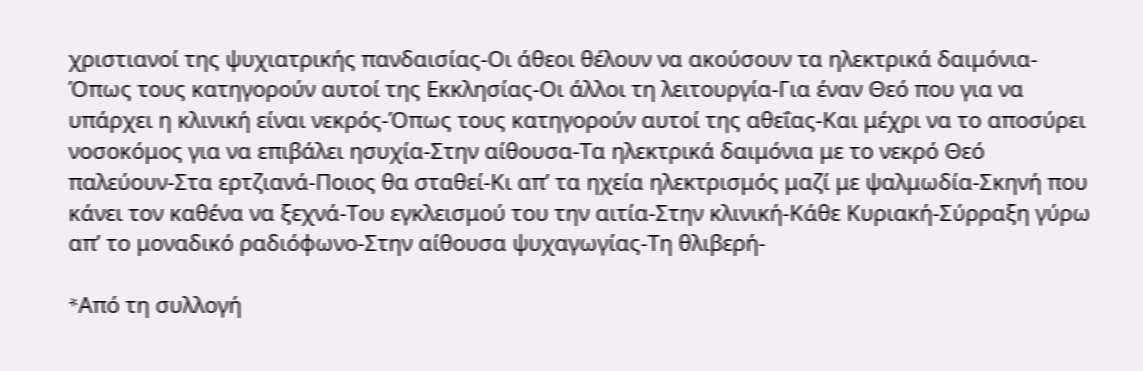χριστιανοί της ψυχιατρικής πανδαισίας-Οι άθεοι θέλουν να ακούσουν τα ηλεκτρικά δαιμόνια-Όπως τους κατηγορούν αυτοί της Εκκλησίας-Οι άλλοι τη λειτουργία-Για έναν Θεό που για να υπάρχει η κλινική είναι νεκρός-Όπως τους κατηγορούν αυτοί της αθεΐας-Και μέχρι να το αποσύρει νοσοκόμος για να επιβάλει ησυχία-Στην αίθουσα-Τα ηλεκτρικά δαιμόνια με το νεκρό Θεό παλεύουν-Στα ερτζιανά-Ποιος θα σταθεί-Κι απ’ τα ηχεία ηλεκτρισμός μαζί με ψαλμωδία-Σκηνή που κάνει τον καθένα να ξεχνά-Του εγκλεισμού του την αιτία-Στην κλινική-Κάθε Κυριακή-Σύρραξη γύρω απ’ το μοναδικό ραδιόφωνο-Στην αίθουσα ψυχαγωγίας-Τη θλιβερή-

*Aπό τη συλλογή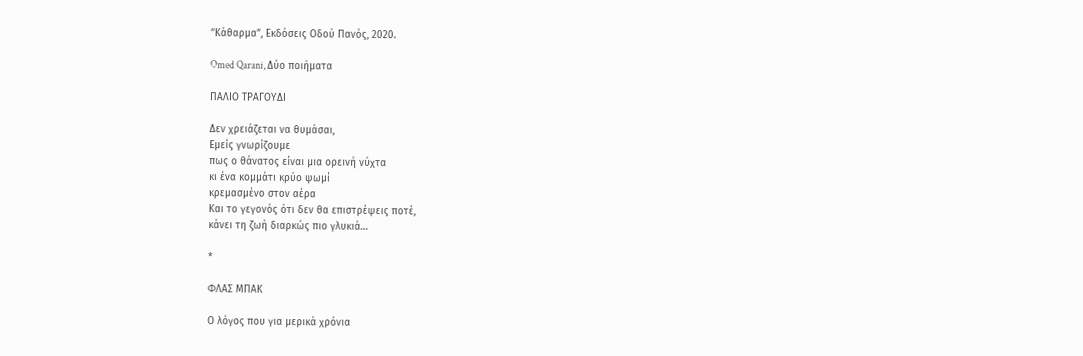‘’Κάθαρμα”, Εκδόσεις Οδού Πανός, 2020.

Omed Qarani, Δύο ποιήματα

ΠΑΛΙΟ ΤΡΑΓΟΥΔΙ

Δεν χρειάζεται να θυμάσαι,
Εμείς γνωρίζουμε
πως ο θάνατος είναι μια ορεινή νύχτα
κι ένα κομμάτι κρύο ψωμί
κρεμασμένο στον αέρα
Και το γεγονός ότι δεν θα επιστρέψεις ποτέ,
κάνει τη ζωή διαρκώς πιο γλυκιά…

*

ΦΛΑΣ ΜΠΑΚ

Ο λόγος που για μερικά χρόνια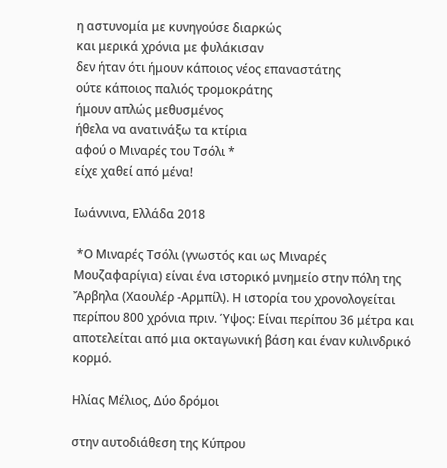η αστυνομία με κυνηγούσε διαρκώς
και μερικά χρόνια με φυλάκισαν
δεν ήταν ότι ήμουν κάποιος νέος επαναστάτης
ούτε κάποιος παλιός τρομοκράτης
ήμουν απλώς μεθυσμένος
ήθελα να ανατινάξω τα κτίρια
αφού ο Μιναρές του Τσόλι *
είχε χαθεί από μένα!

Ιωάννινα, Ελλάδα 2018

 *Ο Μιναρές Τσόλι (γνωστός και ως Μιναρές Μουζαφαρίγια) είναι ένα ιστορικό μνημείο στην πόλη της Ἄρβηλα (Χαουλέρ -Αρμπίλ). Η ιστορία του χρονολογείται περίπου 800 χρόνια πριν. Ύψος: Είναι περίπου 36 μέτρα και αποτελείται από μια οκταγωνική βάση και έναν κυλινδρικό κορμό.

Ηλίας Μέλιος, Δύο δρόμοι

στην αυτοδιάθεση της Κύπρου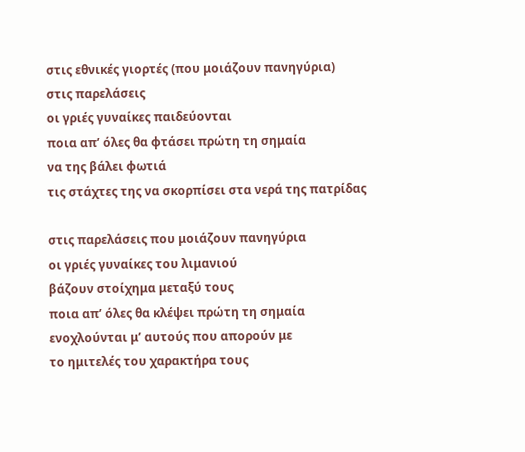στις εθνικές γιορτές (που μοιάζουν πανηγύρια)
στις παρελάσεις
οι γριές γυναίκες παιδεύονται
ποια απ’ όλες θα φτάσει πρώτη τη σημαία
να της βάλει φωτιά
τις στάχτες της να σκορπίσει στα νερά της πατρίδας

στις παρελάσεις που μοιάζουν πανηγύρια
οι γριές γυναίκες του λιμανιού
βάζουν στοίχημα μεταξύ τους
ποια απ’ όλες θα κλέψει πρώτη τη σημαία
ενοχλούνται μ’ αυτούς που απορούν με
το ημιτελές του χαρακτήρα τους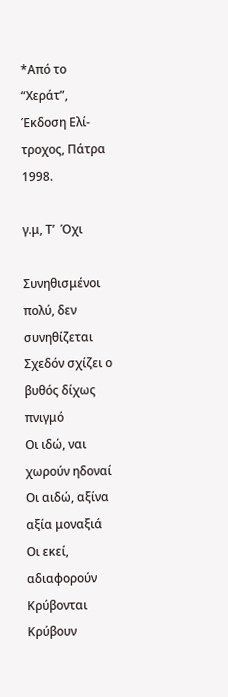*Από το “Χεράτ”, Έκδοση Ελί-τροχος, Πάτρα 1998.

γ.μ, Τ’  Όχι

Συνηθισμένοι πολύ, δεν συνηθίζεται
Σχεδόν σχίζει ο βυθός δίχως πνιγμό
Οι ιδώ, ναι χωρούν ηδοναί
Οι αιδώ, αξίνα αξία μοναξιά
Οι εκεί, αδιαφορούν
Κρύβονται Κρύβουν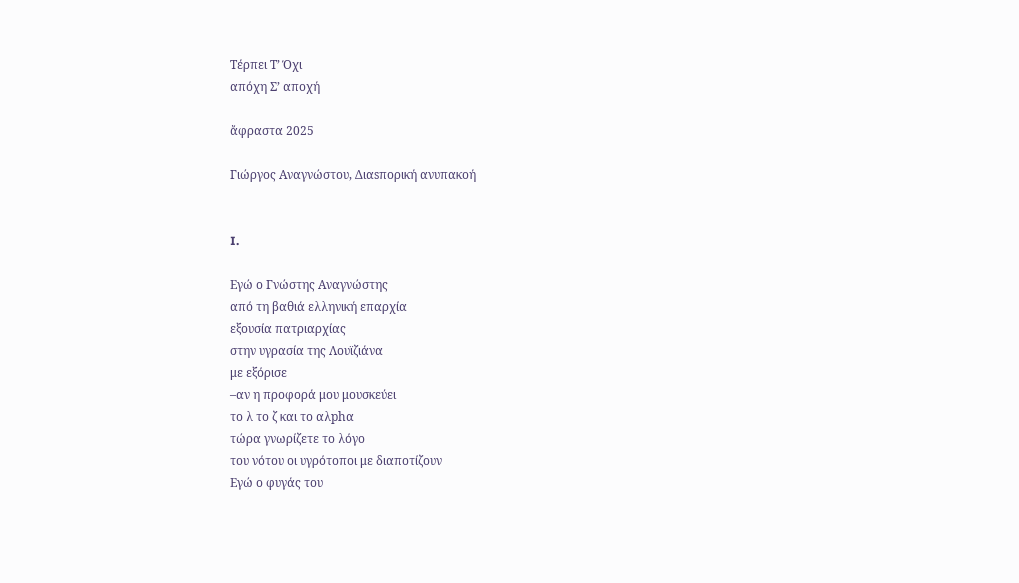Τέρπει Τ’ Όχι
απόχη Σ’ αποχή

ἄφραστα 2025

Γιώργος Αναγνώστου, Διαsπορική ανυπακοή


I.

Εγώ ο Γνώστης Αναγνώστης
από τη βαθιά ελληνική επαρχία
εξουσία πατριαρχίας
στην υγρασία της Λουϊζιάνα
με εξόρισε
–αν η προφορά μου μουσκεύει
το λ το ζ και το αλphα
τώρα γνωρίζετε το λόγο
του νότου οι υγρότοποι με διαποτίζουν
Εγώ ο φυγάς του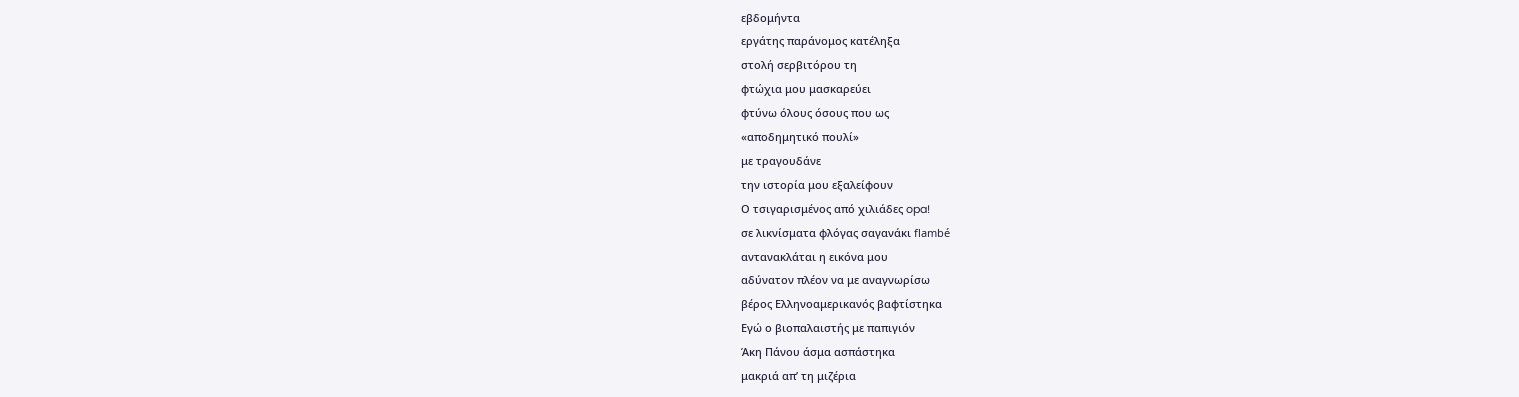εβδομήντα
εργάτης παράνομος κατέληξα
στολή σερβιτόρου τη
φτώχια μου μασκαρεύει
φτύνω όλους όσους που ως
«αποδημητικό πουλί»
με τραγουδάνε
την ιστορία μου εξαλείφουν
Ο τσιγαρισμένος από χιλιάδες opa!
σε λικνίσματα φλόγας σαγανάκι flambé
αντανακλάται η εικόνα μου
αδύνατον πλέον να με αναγνωρίσω
βέρος Ελληνοαμερικανός βαφτίστηκα
Εγώ ο βιοπαλαιστής με παπιγιόν
Άκη Πάνου άσμα ασπάστηκα
μακριά απ’ τη μιζέρια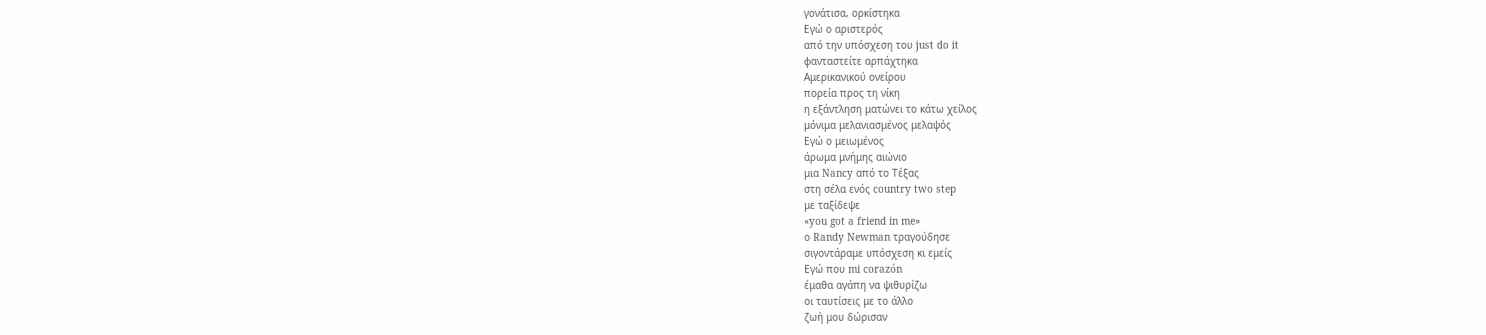γονάτισα, ορκίστηκα
Εγώ ο αριστερός
από την υπόσχεση του just do it
φανταστείτε αρπάχτηκα
Αμερικανικού ονείρου
πορεία προς τη νίκη
η εξάντληση ματώνει το κάτω χείλος
μόνιμα μελανιασμένος μελαψός
Εγώ ο μειωμένος
άρωμα μνήμης αιώνιο
μια Nancy από το Τέξας
στη σέλα ενός country two step
με ταξίδεψε
«you got a friend in me»
ο Randy Newman τραγούδησε
σιγοντάραμε υπόσχεση κι εμείς
Εγώ που mi corazón
έμαθα αγάπη να ψιθυρίζω
οι ταυτίσεις με το άλλο
ζωή μου δώρισαν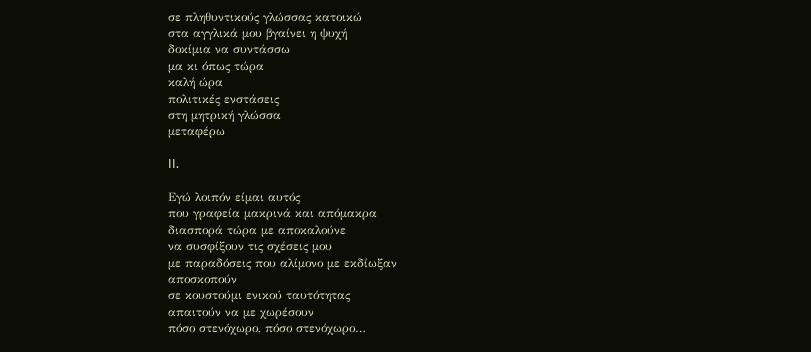σε πληθυντικούς γλώσσας κατοικώ
στα αγγλικά μου βγαίνει η ψυχή
δοκίμια να συντάσσω
μα κι όπως τώρα
καλή ώρα
πολιτικές ενστάσεις
στη μητρική γλώσσα
μεταφέρω

II.

Εγώ λοιπόν είμαι αυτός
που γραφεία μακρινά και απόμακρα
διασπορά τώρα με αποκαλούνε
να συσφίξουν τις σχέσεις μου
με παραδόσεις που αλίμονο με εκδίωξαν
αποσκοπούν
σε κουστούμι ενικού ταυτότητας
απαιτούν να με χωρέσουν
πόσο στενόχωρο, πόσο στενόχωρο…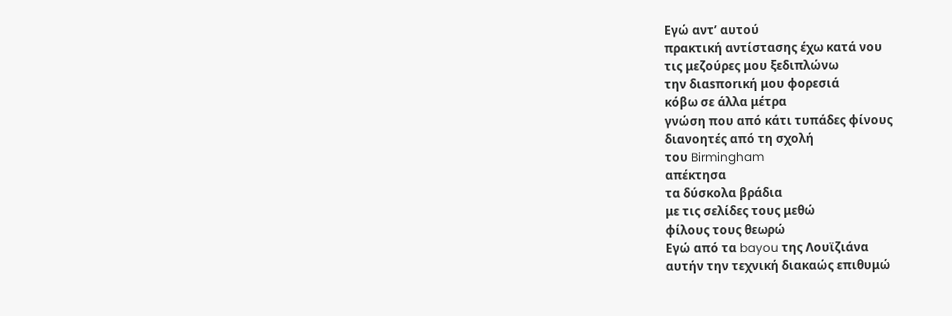Εγώ αντ’ αυτού
πρακτική αντίστασης έχω κατά νου
τις μεζούρες μου ξεδιπλώνω
την διαsπorική μου φορεσιά
κόβω σε άλλα μέτρα
γνώση που από κάτι τυπάδες φίνους
διανοητές από τη σχολή
του Birmingham
απέκτησα
τα δύσκολα βράδια
με τις σελίδες τους μεθώ
φίλους τους θεωρώ
Εγώ από τα bayou της Λουϊζιάνα
αυτήν την τεχνική διακαώς επιθυμώ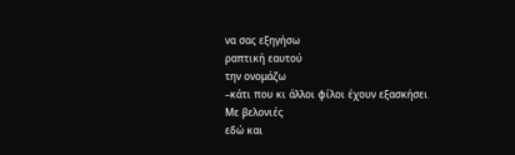να σας εξηγήσω
ραπτική εαυτού
την ονομάζω
–κάτι που κι άλλοι φίλοι έχουν εξασκήσει
Με βελονιές
εδώ και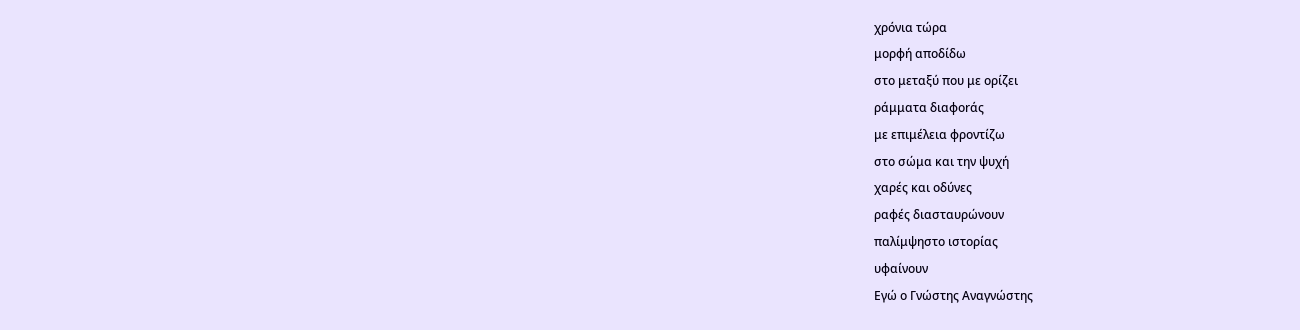χρόνια τώρα
μορφή αποδίδω
στο μεταξύ που με ορίζει
ράμματα διαφοrάς
με επιμέλεια φροντίζω
στο σώμα και την ψυχή
χαρές και οδύνες
ραφές διασταυρώνουν
παλίμψηστο ιστορίας
υφαίνουν
Εγώ ο Γνώστης Αναγνώστης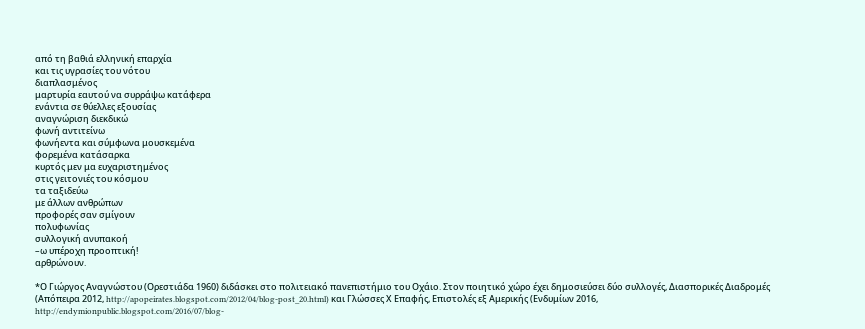από τη βαθιά ελληνική επαρχία
και τις υγρασίες του νότου
διαπλασμένος
μαρτυρία εαυτού να συρράψω κατάφερα
ενάντια σε θύελλες εξουσίας
αναγνώριση διεκδικώ
φωνή αντιτείνω
φωνήεντα και σύμφωνα μουσκεμένα
φορεμένα κατάσαρκα
κυρτός μεν μα ευχαριστημένος
στις γειτονιές του κόσμου
τα ταξιδεύω
με άλλων ανθρώπων
προφορές σαν σμίγουν
πολυφωνίας
συλλογική ανυπακοή
–ω υπέροχη προοπτική!
αρθρώνουν.

*Ο Γιώργος Αναγνώστου (Ορεστιάδα 1960) διδάσκει στο πολιτειακό πανεπιστήμιο του Οχάιο. Στον ποιητικό χώρο έχει δημοσιεύσει δύο συλλογές, Διασπορικές Διαδρομές (Απόπειρα 2012, http://apopeirates.blogspot.com/2012/04/blog-post_20.html) και Γλώσσες Χ Επαφής, Επιστολές εξ Αμερικής (Ενδυμίων 2016,
http://endymionpublic.blogspot.com/2016/07/blog-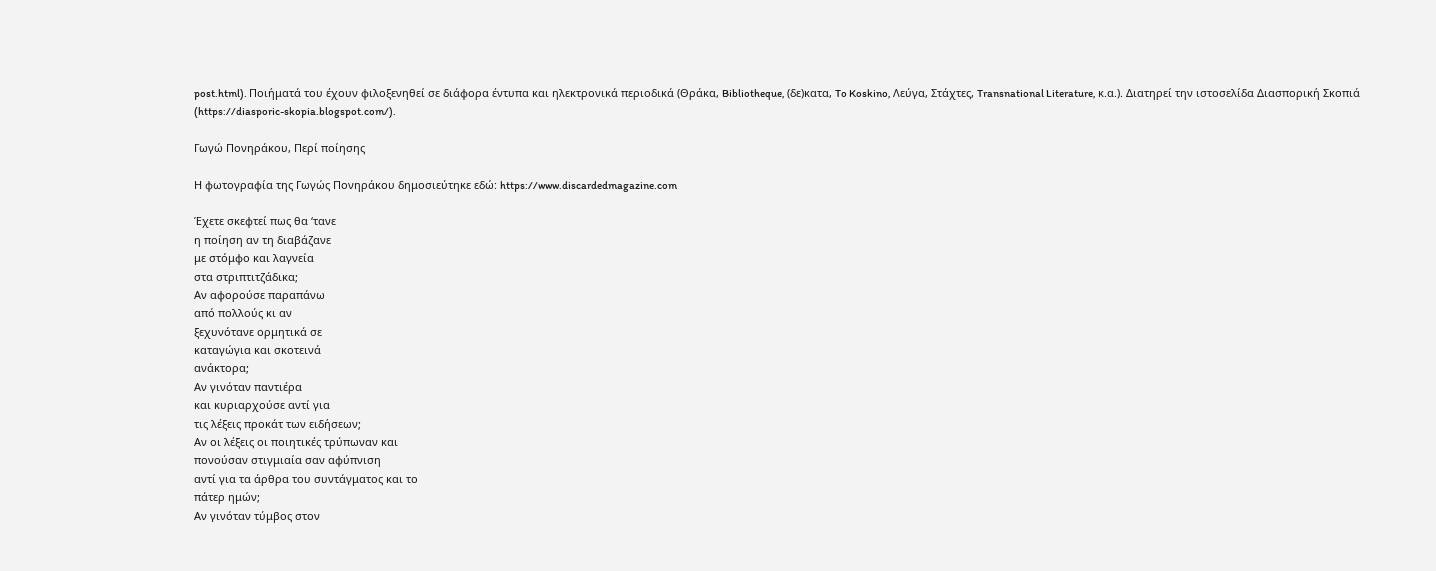post.html). Ποιήματά του έχουν φιλοξενηθεί σε διάφορα έντυπα και ηλεκτρονικά περιοδικά (Θράκα, Bibliotheque, (δε)κατα, To Koskino, Λεύγα, Στάχτες, Transnational Literature, κ.α.). Διατηρεί την ιστοσελίδα Διασπορική Σκοπιά (https://diasporic-skopia.blogspot.com/).

Γωγώ Πονηράκου, Περί ποίησης

Η φωτογραφία της Γωγώς Πονηράκου δημοσιεύτηκε εδώ: https://www.discardedmagazine.com

Έχετε σκεφτεί πως θα ‘τανε
η ποίηση αν τη διαβάζανε
με στόμφο και λαγνεία
στα στριπτιτζάδικα;
Αν αφορούσε παραπάνω
από πολλούς κι αν
ξεχυνότανε ορμητικά σε
καταγώγια και σκοτεινά
ανάκτορα;
Αν γινόταν παντιέρα
και κυριαρχούσε αντί για
τις λέξεις προκάτ των ειδήσεων;
Αν οι λέξεις οι ποιητικές τρύπωναν και
πονούσαν στιγμιαία σαν αφύπνιση
αντί για τα άρθρα του συντάγματος και το
πάτερ ημών;
Αν γινόταν τύμβος στον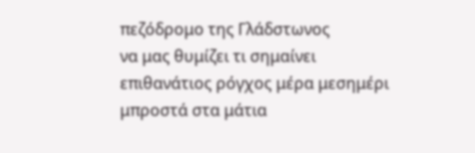πεζόδρομο της Γλάδστωνος
να μας θυμίζει τι σημαίνει
επιθανάτιος ρόγχος μέρα μεσημέρι
μπροστά στα μάτια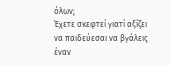όλων;
Έχετε σκεφτεί γιατί αξίζει
να παιδεύεσαι να βγάλεις
έναν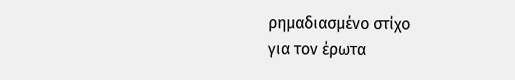ρημαδιασμένο στίχο
για τον έρωτα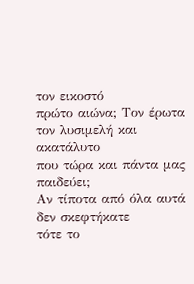τον εικοστό
πρώτο αιώνα; Τον έρωτα
τον λυσιμελή και ακατάλυτο
που τώρα και πάντα μας παιδεύει;
Αν τίποτα από όλα αυτά
δεν σκεφτήκατε
τότε το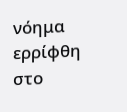νόημα ερρίφθη
στο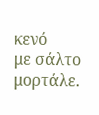κενό
με σάλτο μορτάλε.